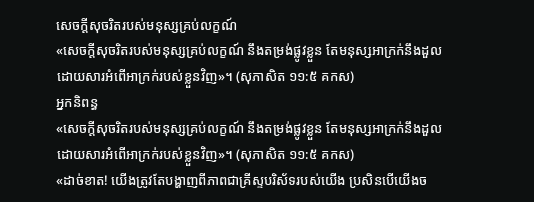សេចក្ដីសុចរិតរបស់មនុស្សគ្រប់លក្ខណ៍
«សេចក្ដីសុចរិតរបស់មនុស្សគ្រប់លក្ខណ៍ នឹងតម្រង់ផ្លូវខ្លួន តែមនុស្សអាក្រក់នឹងដួល ដោយសារអំពើអាក្រក់របស់ខ្លួនវិញ»។ (សុភាសិត ១១:៥ គកស)
អ្នកនិពន្ធ
«សេចក្ដីសុចរិតរបស់មនុស្សគ្រប់លក្ខណ៍ នឹងតម្រង់ផ្លូវខ្លួន តែមនុស្សអាក្រក់នឹងដួល ដោយសារអំពើអាក្រក់របស់ខ្លួនវិញ»។ (សុភាសិត ១១:៥ គកស)
«ដាច់ខាត! យើងត្រូវតែបង្ហាញពីភាពជាគ្រីស្ទបរិស័ទរបស់យើង ប្រសិនបើយើងច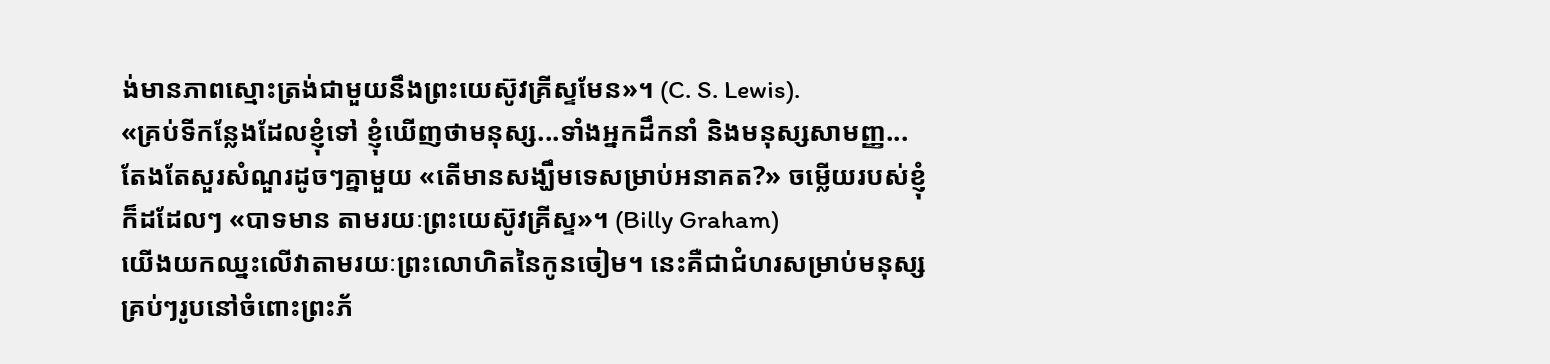ង់មានភាពស្មោះត្រង់ជាមួយនឹងព្រះយេស៊ូវគ្រីស្ទមែន»។ (C. S. Lewis).
«គ្រប់ទីកន្លែងដែលខ្ញុំទៅ ខ្ញុំឃើញថាមនុស្ស...ទាំងអ្នកដឹកនាំ និងមនុស្សសាមញ្ញ...តែងតែសួរសំណួរដូចៗគ្នាមួយ «តើមានសង្ឃឹមទេសម្រាប់អនាគត?» ចម្លើយរបស់ខ្ញុំក៏ដដែលៗ «បាទមាន តាមរយៈព្រះយេស៊ូវគ្រីស្ទ»។ (Billy Graham)
យើងយកឈ្នះលើវាតាមរយៈព្រះលោហិតនៃកូនចៀម។ នេះគឺជាជំហរសម្រាប់មនុស្សគ្រប់ៗរូបនៅចំពោះព្រះភ័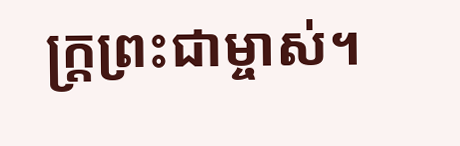ក្ត្រព្រះជាម្ចាស់។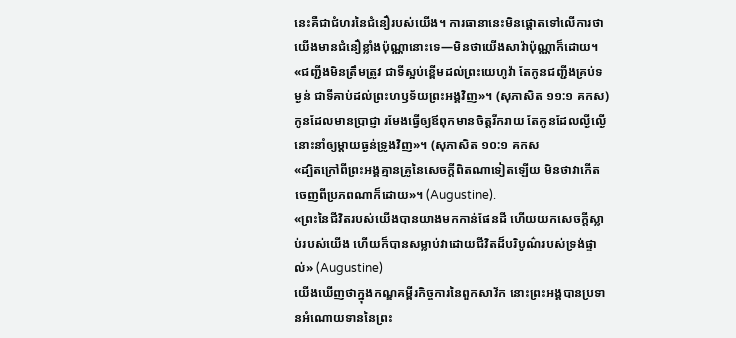នេះគឺជាជំហរនៃជំនឿរបស់យើង។ ការធានានេះមិនផ្ដោតទៅលើការថាយើងមានជំនឿខ្លាំងប៉ុណ្ណានោះទេ—មិនថាយើងសាវ៉ាប៉ុណ្ណាក៏ដោយ។
«ជញ្ជីងមិនត្រឹមត្រូវ ជាទីស្អប់ខ្ពើមដល់ព្រះយេហូវ៉ា តែកូនជញ្ជីងគ្រប់ទម្ងន់ ជាទីគាប់ដល់ព្រះហឫទ័យព្រះអង្គវិញ»។ (សុភាសិត ១១:១ គកស)
កូនដែលមានប្រាជ្ញា រមែងធ្វើឲ្យឪពុកមានចិត្តរីករាយ តែកូនដែលល្ងីល្ងើ នោះនាំឲ្យម្តាយធ្ងន់ទ្រូងវិញ»។ (សុភាសិត ១០:១ គកស
«ដ្បិតក្រៅពីព្រះអង្គគ្មានគ្រូនៃសេចក្ដីពិតណាទៀតឡើយ មិនថាវាកើតចេញពីប្រភពណាក៏ដោយ»។ (Augustine).
«ព្រះនៃជីវិតរបស់យើងបានយាងមកកាន់ផែនដី ហើយយកសេចក្ដីស្លាប់របស់យើង ហើយក៏បានសម្លាប់វាដោយជីវិតដ៏បរិបូណ៌របស់ទ្រង់ផ្ទាល់» (Augustine)
យើងឃើញថាក្នុងកណ្ឌគម្ពីរកិច្ចការនៃពួកសាវ័ក នោះព្រះអង្គបានប្រទានអំណោយទាននៃព្រះ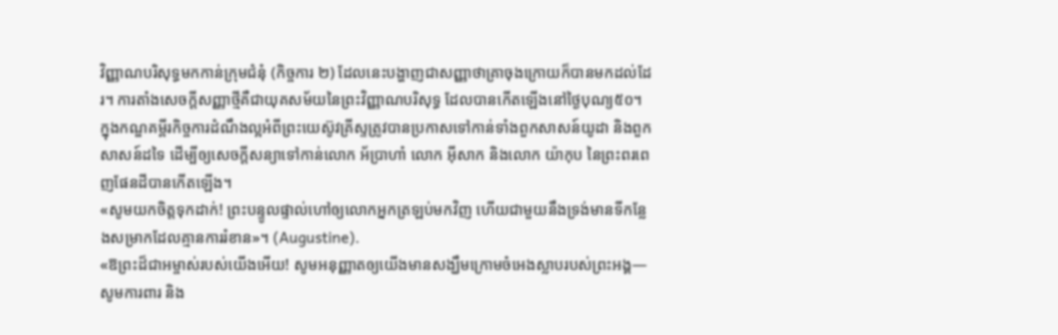វិញ្ញាណបរិសុទ្ធមកកាន់ក្រុមជំនុំ (កិច្ចការ ២) ដែលនេះបង្ហាញជាសញ្ញាថាគ្រាចុងក្រោយក៏បានមកដល់ដែរ។ ការតាំងសេចក្ដីសញ្ញាថ្មីគឺជាយុគសម័យនៃព្រះវិញ្ញាណបរិសុទ្ធ ដែលបានកើតឡើងនៅថ្ងៃបុណ្យ៥០។ ក្នុងកណ្ឌគម្ពីរកិច្ចការដំណឹងល្អអំពីព្រះយេស៊ូវគ្រីស្ទត្រូវបានប្រកាសទៅកាន់ទាំងពួកសាសន៍យូដា និងពួកសាសន៍ដទៃ ដើម្បីឲ្យសេចក្ដីសន្យាទៅកាន់លោក អ័ប្រាហាំ លោក អ៊ីសាក និងលោក យ៉ាកុប នៃព្រះពរពេញផែនដីបានកើតឡើង។
«សូមយកចិត្តទុកដាក់! ព្រះបន្ទូលផ្ទាល់ហៅឲ្យលោកអ្នកត្រឡប់មកវិញ ហើយជាមួយនឹងទ្រង់មានទីកន្លែងសម្រាកដែលគ្មានការរំខាន»។ (Augustine).
«ឱព្រះដ៏ជាអម្ចាស់របស់យើងអើយ! សូមអនុញ្ញាតឲ្យយើងមានសង្ឃឹមក្រោមចំអេងស្លាបរបស់ព្រះអង្គ—សូមការពារ និង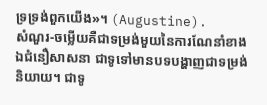ទ្រទ្រង់ពួកយើង»។ (Augustine).
សំណួរ-ចម្លើយគឺជាទម្រង់មួយនៃការណែនាំខាងឯជំនឿសាសនា ជាទូទៅមានបទបង្ហាញជាទម្រង់និយាយ។ ជាទូ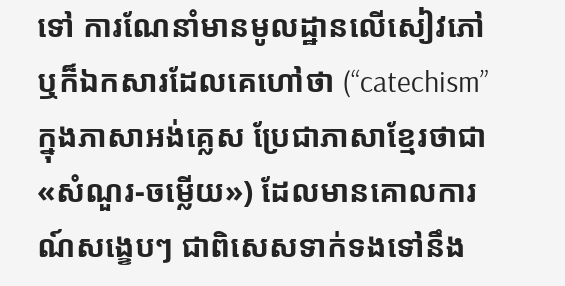ទៅ ការណែនាំមានមូលដ្ឋានលើសៀវភៅ ឬក៏ឯកសារដែលគេហៅថា (“catechism” ក្នុងភាសាអង់គ្លេស ប្រែជាភាសាខ្មែរថាជា «សំណួរ-ចម្លើយ») ដែលមានគោលការណ៍សង្ខេបៗ ជាពិសេសទាក់ទងទៅនឹង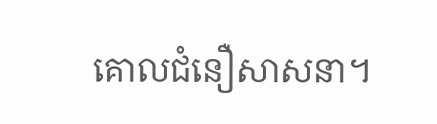គោលជំនឿសាសនា។